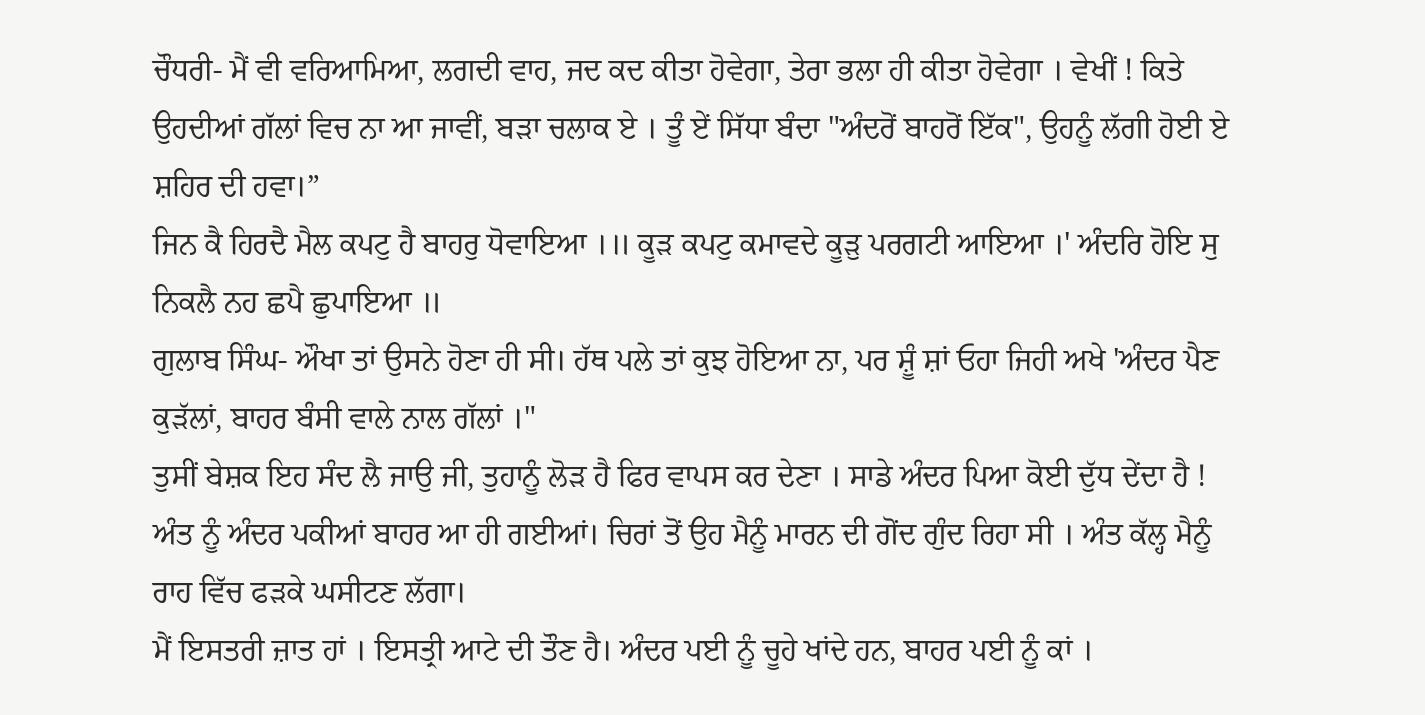ਚੌਧਰੀ- ਮੈਂ ਵੀ ਵਰਿਆਮਿਆ, ਲਗਦੀ ਵਾਹ, ਜਦ ਕਦ ਕੀਤਾ ਹੋਵੇਗਾ, ਤੇਰਾ ਭਲਾ ਹੀ ਕੀਤਾ ਹੋਵੇਗਾ । ਵੇਖੀਂ ! ਕਿਤੇ ਉਹਦੀਆਂ ਗੱਲਾਂ ਵਿਚ ਨਾ ਆ ਜਾਵੀਂ, ਬੜਾ ਚਲਾਕ ਏ । ਤੂੰ ਏਂ ਸਿੱਧਾ ਬੰਦਾ "ਅੰਦਰੋਂ ਬਾਹਰੋਂ ਇੱਕ", ਉਹਨੂੰ ਲੱਗੀ ਹੋਈ ਏ ਸ਼ਹਿਰ ਦੀ ਹਵਾ।”
ਜਿਨ ਕੈ ਹਿਰਦੈ ਮੈਲ ਕਪਟੁ ਹੈ ਬਾਹਰੁ ਧੋਵਾਇਆ ।॥ ਕੂੜ ਕਪਟੁ ਕਮਾਵਦੇ ਕੂੜੁ ਪਰਗਟੀ ਆਇਆ ।' ਅੰਦਰਿ ਹੋਇ ਸੁ ਨਿਕਲੈ ਨਹ ਛਪੈ ਛੁਪਾਇਆ ॥
ਗੁਲਾਬ ਸਿੰਘ- ਔਖਾ ਤਾਂ ਉਸਨੇ ਹੋਣਾ ਹੀ ਸੀ। ਹੱਥ ਪਲੇ ਤਾਂ ਕੁਝ ਹੋਇਆ ਨਾ, ਪਰ ਸ਼ੂੰ ਸ਼ਾਂ ਓਹਾ ਜਿਹੀ ਅਖੇ 'ਅੰਦਰ ਪੈਣ ਕੁੜੱਲਾਂ, ਬਾਹਰ ਬੰਸੀ ਵਾਲੇ ਨਾਲ ਗੱਲਾਂ ।"
ਤੁਸੀਂ ਬੇਸ਼ਕ ਇਹ ਸੰਦ ਲੈ ਜਾਉ ਜੀ, ਤੁਹਾਨੂੰ ਲੋੜ ਹੈ ਫਿਰ ਵਾਪਸ ਕਰ ਦੇਣਾ । ਸਾਡੇ ਅੰਦਰ ਪਿਆ ਕੋਈ ਦੁੱਧ ਦੇਂਦਾ ਹੈ !
ਅੰਤ ਨੂੰ ਅੰਦਰ ਪਕੀਆਂ ਬਾਹਰ ਆ ਹੀ ਗਈਆਂ। ਚਿਰਾਂ ਤੋਂ ਉਹ ਮੈਨੂੰ ਮਾਰਨ ਦੀ ਗੋਂਦ ਗੁੰਦ ਰਿਹਾ ਸੀ । ਅੰਤ ਕੱਲ੍ਹ ਮੈਨੂੰ ਰਾਹ ਵਿੱਚ ਫੜਕੇ ਘਸੀਟਣ ਲੱਗਾ।
ਮੈਂ ਇਸਤਰੀ ਜ਼ਾਤ ਹਾਂ । ਇਸਤ੍ਰੀ ਆਟੇ ਦੀ ਤੌਣ ਹੈ। ਅੰਦਰ ਪਈ ਨੂੰ ਚੂਹੇ ਖਾਂਦੇ ਹਨ, ਬਾਹਰ ਪਈ ਨੂੰ ਕਾਂ ।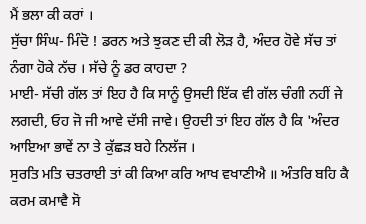ਮੈਂ ਭਲਾ ਕੀ ਕਰਾਂ ।
ਸੁੱਚਾ ਸਿੰਘ- ਮਿੰਦੋ ! ਡਰਨ ਅਤੇ ਝੁਕਣ ਦੀ ਕੀ ਲੋੜ ਹੈ, ਅੰਦਰ ਹੋਵੇ ਸੱਚ ਤਾਂ ਨੰਗਾ ਹੋਕੇ ਨੱਚ । ਸੱਚੇ ਨੂੰ ਡਰ ਕਾਹਦਾ ?
ਮਾਈ- ਸੱਚੀ ਗੱਲ ਤਾਂ ਇਹ ਹੈ ਕਿ ਸਾਨੂੰ ਉਸਦੀ ਇੱਕ ਵੀ ਗੱਲ ਚੰਗੀ ਨਹੀਂ ਜੇ ਲਗਦੀ, ਓਹ ਜੋ ਜੀ ਆਵੇ ਦੱਸੀ ਜਾਵੇ। ਉਹਦੀ ਤਾਂ ਇਹ ਗੱਲ ਹੈ ਕਿ 'ਅੰਦਰ ਆਇਆ ਭਾਵੇਂ ਨਾ ਤੇ ਕੁੱਛੜ ਬਹੇ ਨਿਲੱਜ ।
ਸੁਰਤਿ ਮਤਿ ਚਤਰਾਈ ਤਾਂ ਕੀ ਕਿਆ ਕਰਿ ਆਖ ਵਖਾਣੀਐ ॥ ਅੰਤਰਿ ਬਹਿ ਕੈ ਕਰਮ ਕਮਾਵੈ ਸੋ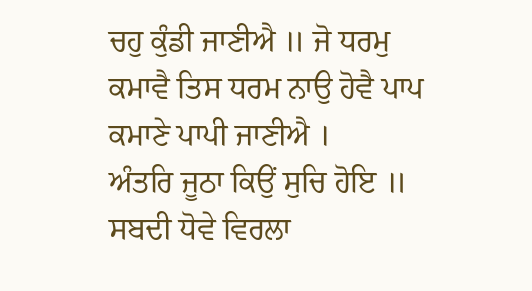ਚਹੁ ਕੁੰਡੀ ਜਾਣੀਐ ॥ ਜੋ ਧਰਮੁ ਕਮਾਵੈ ਤਿਸ ਧਰਮ ਨਾਉ ਹੋਵੈ ਪਾਪ ਕਮਾਣੇ ਪਾਪੀ ਜਾਣੀਐ ।
ਅੰਤਰਿ ਜੂਠਾ ਕਿਉਂ ਸੁਚਿ ਹੋਇ ॥ ਸਬਦੀ ਧੋਵੇ ਵਿਰਲਾ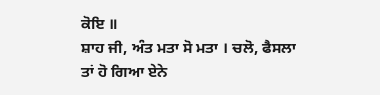ਕੋਇ ॥
ਸ਼ਾਹ ਜੀ, ਅੰਤ ਮਤਾ ਸੋ ਮਤਾ । ਚਲੋ, ਫੈਸਲਾ ਤਾਂ ਹੋ ਗਿਆ ਏਨੇ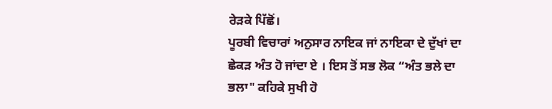ਰੇੜਕੇ ਪਿੱਛੋਂ।
ਪੂਰਬੀ ਵਿਚਾਰਾਂ ਅਨੁਸਾਰ ਨਾਇਕ ਜਾਂ ਨਾਇਕਾ ਦੇ ਦੁੱਖਾਂ ਦਾ ਛੇਕੜ ਅੰਤ ਹੋ ਜਾਂਦਾ ਏ । ਇਸ ਤੋਂ ਸਭ ਲੋਕ “ਅੰਤ ਭਲੇ ਦਾ ਭਲਾ" ਕਹਿਕੇ ਸੁਖੀ ਹੋ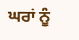ਘਰਾਂ ਨੂੰ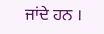ਜਾਂਦੇ ਹਨ ।